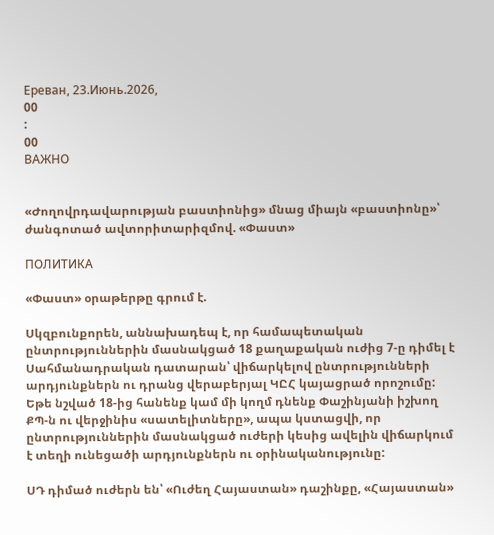Ереван, 23.Июнь.2026,
00
:
00
ВАЖНО


«Ժողովրդավարության բաստիոնից» մնաց միայն «բաստիոնը»՝ ժանգոտած ավտորիտարիզմով. «Փաստ»

ПОЛИТИКА

«Փաստ» օրաթերթը գրում է.

Սկզբունքորեն, աննախադեպ է, որ համապետական ընտրություններին մասնակցած 18 քաղաքական ուժից 7-ը դիմել է Սահմանադրական դատարան՝ վիճարկելով ընտրությունների արդյունքներն ու դրանց վերաբերյալ ԿԸՀ կայացրած որոշումը: Եթե նշված 18-ից հանենք կամ մի կողմ դնենք Փաշինյանի իշխող ՔՊ-ն ու վերջինիս «սատելիտները», ապա կստացվի, որ ընտրություններին մասնակցած ուժերի կեսից ավելին վիճարկում է տեղի ունեցածի արդյունքներն ու օրինականությունը:

ՍԴ դիմած ուժերն են՝ «Ուժեղ Հայաստան» դաշինքը, «Հայաստան»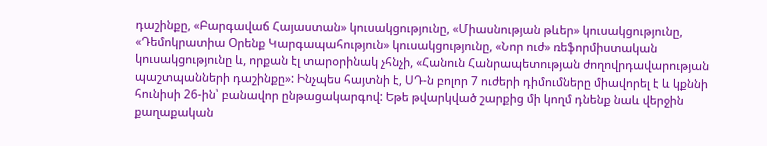դաշինքը, «Բարգավաճ Հայաստան» կուսակցությունը, «Միասնության թևեր» կուսակցությունը, «Դեմոկրատիա Օրենք Կարգապահություն» կուսակցությունը, «Նոր ուժ» ռեֆորմիստական կուսակցությունը և, որքան էլ տարօրինակ չհնչի, «Հանուն Հանրապետության ժողովրդավարության պաշտպանների դաշինքը»: Ինչպես հայտնի է, ՍԴ-ն բոլոր 7 ուժերի դիմումները միավորել է և կքննի հունիսի 26-ին՝ բանավոր ընթացակարգով: Եթե թվարկված շարքից մի կողմ դնենք նաև վերջին քաղաքական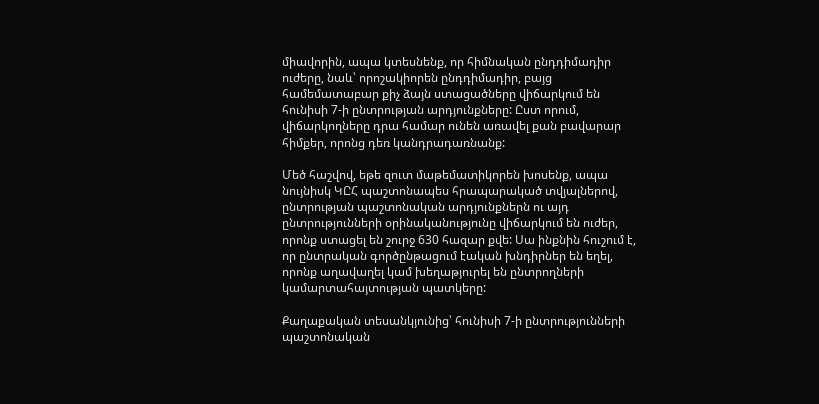միավորին, ապա կտեսնենք, որ հիմնական ընդդիմադիր ուժերը, նաև՝ որոշակիորեն ընդդիմադիր, բայց համեմատաբար քիչ ձայն ստացածները վիճարկում են հունիսի 7-ի ընտրության արդյունքները: Ըստ որում, վիճարկողները դրա համար ունեն առավել քան բավարար հիմքեր, որոնց դեռ կանդրադառնանք:

Մեծ հաշվով, եթե զուտ մաթեմատիկորեն խոսենք, ապա նույնիսկ ԿԸՀ պաշտոնապես հրապարակած տվյալներով, ընտրության պաշտոնական արդյունքներն ու այդ ընտրությունների օրինականությունը վիճարկում են ուժեր, որոնք ստացել են շուրջ 630 հազար քվե: Սա ինքնին հուշում է, որ ընտրական գործընթացում էական խնդիրներ են եղել, որոնք աղավաղել կամ խեղաթյուրել են ընտրողների կամարտահայտության պատկերը:

Քաղաքական տեսանկյունից՝ հունիսի 7-ի ընտրությունների պաշտոնական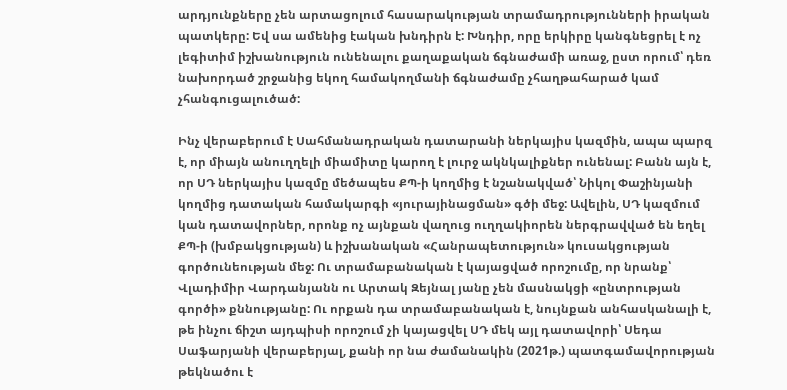արդյունքները չեն արտացոլում հասարակության տրամադրությունների իրական պատկերը: Եվ սա ամենից էական խնդիրն է: Խնդիր, որը երկիրը կանգնեցրել է ոչ լեգիտիմ իշխանություն ունենալու քաղաքական ճգնաժամի առաջ, ըստ որում՝ դեռ նախորդած շրջանից եկող համակողմանի ճգնաժամը չհաղթահարած կամ չհանգուցալուծած:

Ինչ վերաբերում է Սահմանադրական դատարանի ներկայիս կազմին, ապա պարզ է, որ միայն անուղղելի միամիտը կարող է լուրջ ակնկալիքներ ունենալ: Բանն այն է, որ ՍԴ ներկայիս կազմը մեծապես ՔՊ-ի կողմից է նշանակված՝ Նիկոլ Փաշինյանի կողմից դատական համակարգի «յուրայինացման» գծի մեջ: Ավելին, ՍԴ կազմում կան դատավորներ, որոնք ոչ այնքան վաղուց ուղղակիորեն ներգրավված են եղել ՔՊ-ի (խմբակցության) և իշխանական «Հանրապետություն» կուսակցության գործունեության մեջ: Ու տրամաբանական է կայացված որոշումը, որ նրանք՝ Վլադիմիր Վարդանյանն ու Արտակ Զեյնալ յանը չեն մասնակցի «ընտրության գործի» քննությանը: Ու որքան դա տրամաբանական է, նույնքան անհասկանալի է, թե ինչու ճիշտ այդպիսի որոշում չի կայացվել ՍԴ մեկ այլ դատավորի՝ Սեդա Սաֆարյանի վերաբերյալ, քանի որ նա ժամանակին (2021թ.) պատգամավորության թեկնածու է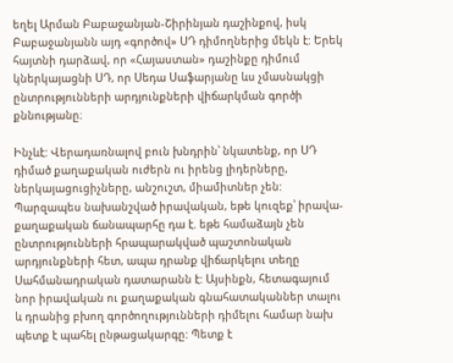եղել Արման Բաբաջանյան-Շիրինյան դաշինքով, իսկ Բաբաջանյանն այդ «գործով» ՍԴ դիմողներից մեկն է: Երեկ հայտնի դարձավ, որ «Հայաստան» դաշինքը դիմում կներկայացնի ՍԴ, որ Սեդա Սաֆարյանը ևս չմասնակցի ընտրությունների արդյունքների վիճարկման գործի քննությանը։

Ինչևէ: Վերադառնալով բուն խնդրին՝ նկատենք, որ ՍԴ դիմած քաղաքական ուժերն ու իրենց լիդերները, ներկայացուցիչները, անշուշտ, միամիտներ չեն: Պարզապես նախանշված իրավական, եթե կուզեք՝ իրավա-քաղաքական ճանապարհը դա է. եթե համաձայն չեն ընտրությունների հրապարակված պաշտոնական արդյունքների հետ, ապա դրանք վիճարկելու տեղը Սահմանադրական դատարանն է: Այսինքն, հետագայում նոր իրավական ու քաղաքական գնահատականներ տալու և դրանից բխող գործողությունների դիմելու համար նախ պետք է պահել ընթացակարգը: Պետք է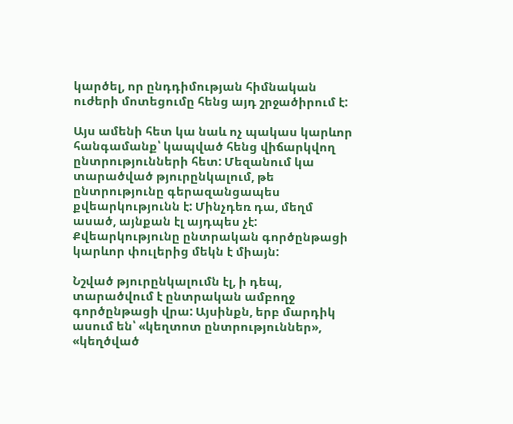կարծել, որ ընդդիմության հիմնական ուժերի մոտեցումը հենց այդ շրջածիրում է:

Այս ամենի հետ կա նաև ոչ պակաս կարևոր հանգամանք՝ կապված հենց վիճարկվող ընտրությունների հետ: Մեզանում կա տարածված թյուրընկալում, թե ընտրությունը գերազանցապես քվեարկությունն է: Մինչդեռ դա, մեղմ ասած, այնքան էլ այդպես չէ: Քվեարկությունը ընտրական գործընթացի կարևոր փուլերից մեկն է միայն:

Նշված թյուրընկալումն էլ, ի դեպ, տարածվում է ընտրական ամբողջ գործընթացի վրա: Այսինքն, երբ մարդիկ ասում են՝ «կեղտոտ ընտրություններ», «կեղծված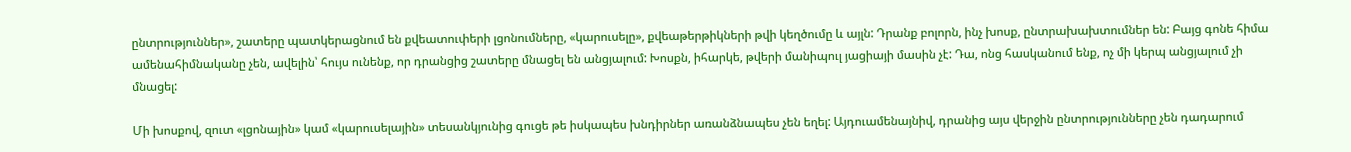ընտրություններ», շատերը պատկերացնում են քվեատուփերի լցոնումները, «կարուսելը», քվեաթերթիկների թվի կեղծումը և այլն: Դրանք բոլորն, ինչ խոսք, ընտրախախտումներ են: Բայց գոնե հիմա ամենահիմնականը չեն, ավելին՝ հույս ունենք, որ դրանցից շատերը մնացել են անցյալում: Խոսքն, իհարկե, թվերի մանիպուլ յացիայի մասին չէ: Դա, ոնց հասկանում ենք, ոչ մի կերպ անցյալում չի մնացել:

Մի խոսքով, զուտ «լցոնային» կամ «կարուսելային» տեսանկյունից գուցե թե իսկապես խնդիրներ առանձնապես չեն եղել: Այդուամենայնիվ, դրանից այս վերջին ընտրությունները չեն դադարում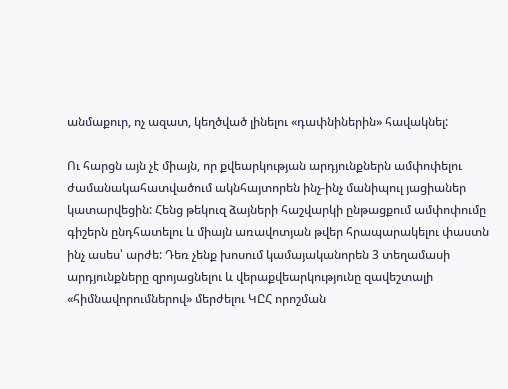անմաքուր, ոչ ազատ, կեղծված լինելու «դափնիներին» հավակնել:

Ու հարցն այն չէ միայն, որ քվեարկության արդյունքներն ամփոփելու ժամանակահատվածում ակնհայտորեն ինչ-ինչ մանիպուլ յացիաներ կատարվեցին: Հենց թեկուզ ձայների հաշվարկի ընթացքում ամփոփումը գիշերն ընդհատելու և միայն առավոտյան թվեր հրապարակելու փաստն ինչ ասես՝ արժե: Դեռ չենք խոսում կամայականորեն 3 տեղամասի արդյունքները զրոյացնելու և վերաքվեարկությունը զավեշտալի «հիմնավորումներով» մերժելու ԿԸՀ որոշման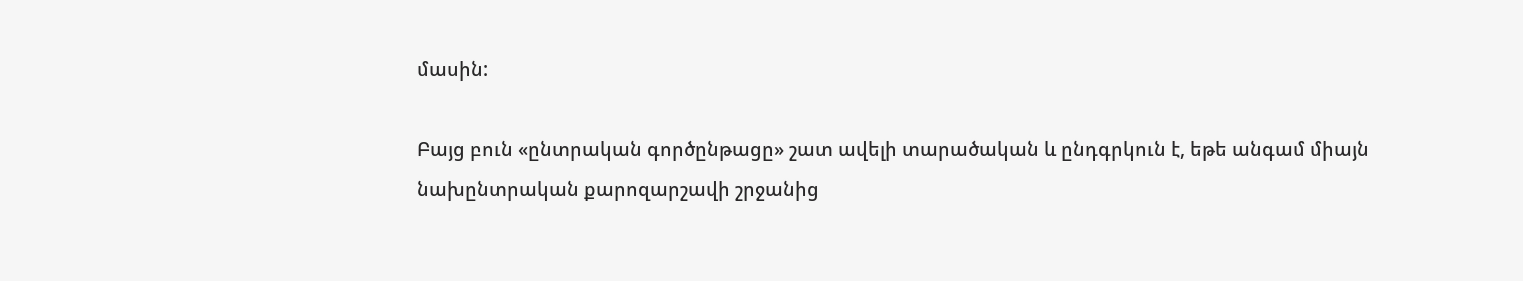մասին:

Բայց բուն «ընտրական գործընթացը» շատ ավելի տարածական և ընդգրկուն է, եթե անգամ միայն նախընտրական քարոզարշավի շրջանից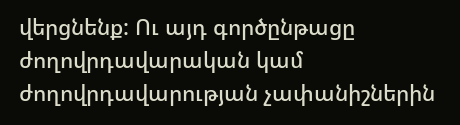վերցնենք: Ու այդ գործընթացը ժողովրդավարական կամ ժողովրդավարության չափանիշներին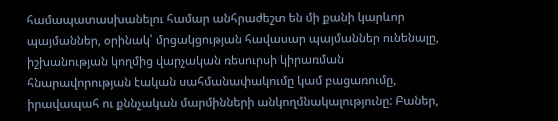համապատասխանելու համար անհրաժեշտ են մի քանի կարևոր պայմաններ, օրինակ՝ մրցակցության հավասար պայմաններ ունենալը, իշխանության կողմից վարչական ռեսուրսի կիրառման հնարավորության էական սահմանափակումը կամ բացառումը, իրավապահ ու քննչական մարմինների անկողմնակալությունը: Բաներ,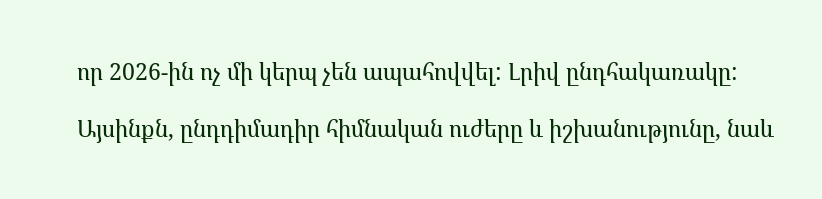որ 2026-ին ոչ մի կերպ չեն ապահովվել: Լրիվ ընդհակառակը:

Այսինքն, ընդդիմադիր հիմնական ուժերը և իշխանությունը, նաև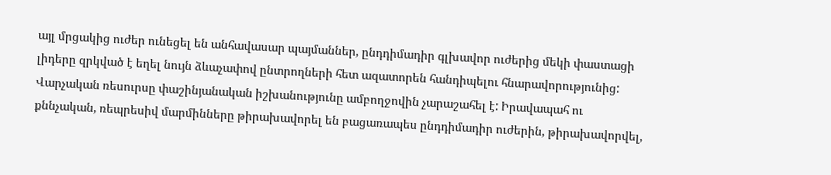այլ մրցակից ուժեր ունեցել են անհավասար պայմաններ, ընդդիմադիր գլխավոր ուժերից մեկի փաստացի լիդերը զրկված է եղել նույն ձևաչափով ընտրողների հետ ազատորեն հանդիպելու հնարավորությունից: Վարչական ռեսուրսը փաշինյանական իշխանությունը ամբողջովին չարաշահել է: Իրավապահ ու քննչական, ռեպրեսիվ մարմինները թիրախավորել են բացառապես ընդդիմադիր ուժերին, թիրախավորվել,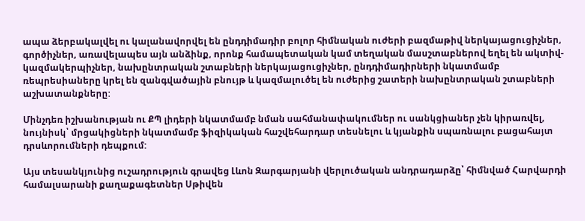ապա ձերբակալվել ու կալանավորվել են ընդդիմադիր բոլոր հիմնական ուժերի բազմաթիվ ներկայացուցիչներ, գործիչներ, առավելապես այն անձինք, որոնք համապետական կամ տեղական մասշտաբներով եղել են ակտիվ-կազմակերպիչներ, նախընտրական շտաբների ներկայացուցիչներ, ընդդիմադիրների նկատմամբ ռեպրեսիաները կրել են զանգվածային բնույթ և կազմալուծել են ուժերից շատերի նախընտրական շտաբների աշխատանքները:

Մինչդեռ իշխանության ու ՔՊ լիդերի նկատմամբ նման սահմանափակումներ ու սանկցիաներ չեն կիրառվել, նույնիսկ՝ մրցակիցների նկատմամբ ֆիզիկական հաշվեհարդար տեսնելու և կյանքին սպառնալու բացահայտ դրսևորումների դեպքում:

Այս տեսանկյունից ուշադրություն գրավեց Լևոն Զարգարյանի վերլուծական անդրադարձը՝ հիմնված Հարվարդի համալսարանի քաղաքագետներ Սթիվեն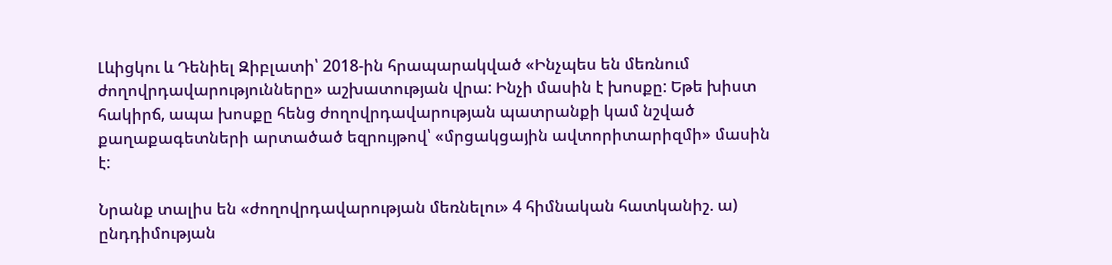Լևիցկու և Դենիել Զիբլատի՝ 2018-ին հրապարակված «Ինչպես են մեռնում ժողովրդավարությունները» աշխատության վրա: Ինչի մասին է խոսքը: Եթե խիստ հակիրճ, ապա խոսքը հենց ժողովրդավարության պատրանքի կամ նշված քաղաքագետների արտածած եզրույթով՝ «մրցակցային ավտորիտարիզմի» մասին է:

Նրանք տալիս են «ժողովրդավարության մեռնելու» 4 հիմնական հատկանիշ. ա) ընդդիմության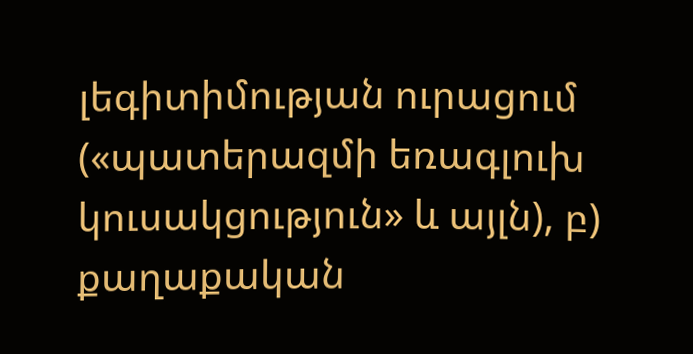լեգիտիմության ուրացում («պատերազմի եռագլուխ կուսակցություն» և այլն), բ) քաղաքական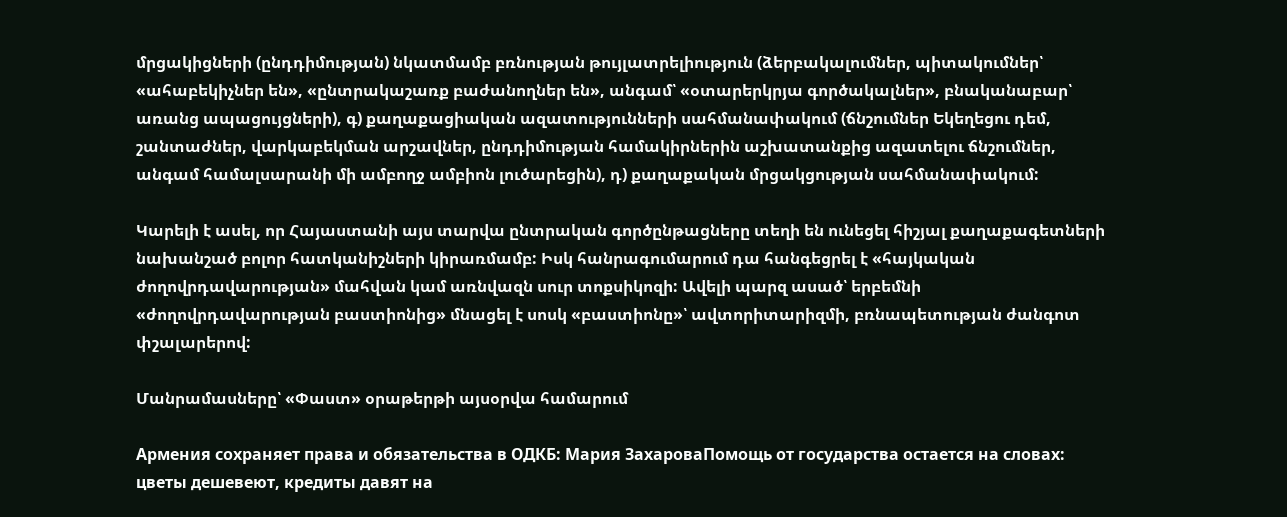մրցակիցների (ընդդիմության) նկատմամբ բռնության թույլատրելիություն (ձերբակալումներ, պիտակումներ՝ «ահաբեկիչներ են», «ընտրակաշառք բաժանողներ են», անգամ՝ «օտարերկրյա գործակալներ», բնականաբար՝ առանց ապացույցների), գ) քաղաքացիական ազատությունների սահմանափակում (ճնշումներ Եկեղեցու դեմ, շանտաժներ, վարկաբեկման արշավներ, ընդդիմության համակիրներին աշխատանքից ազատելու ճնշումներ, անգամ համալսարանի մի ամբողջ ամբիոն լուծարեցին), դ) քաղաքական մրցակցության սահմանափակում:

Կարելի է ասել, որ Հայաստանի այս տարվա ընտրական գործընթացները տեղի են ունեցել հիշյալ քաղաքագետների նախանշած բոլոր հատկանիշների կիրառմամբ: Իսկ հանրագումարում դա հանգեցրել է «հայկական ժողովրդավարության» մահվան կամ առնվազն սուր տոքսիկոզի: Ավելի պարզ ասած՝ երբեմնի «ժողովրդավարության բաստիոնից» մնացել է սոսկ «բաստիոնը»՝ ավտորիտարիզմի, բռնապետության ժանգոտ փշալարերով:

Մանրամասները՝ «Փաստ» օրաթերթի այսօրվա համարում

Армения сохраняет права и обязательства в ОДКБ: Мария ЗахароваПомощь от государства остается на словах: цветы дешевеют, кредиты давят на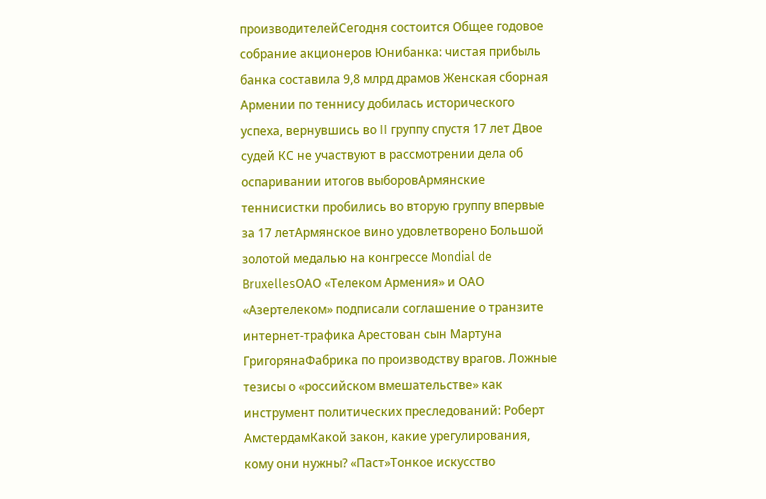производителейСегодня состоится Общее годовое собрание акционеров Юнибанка: чистая прибыль банка составила 9,8 млрд драмов Женская сборная Армении по теннису добилась исторического успеха, вернувшись во II группу спустя 17 лет Двое судей КС не участвуют в рассмотрении дела об оспаривании итогов выборовАрмянские теннисистки пробились во вторую группу впервые за 17 летАрмянское вино удовлетворено Большой золотой медалью на конгрессе Mondial de BruxellesОАО «Телеком Армения» и ОАО «Азертелеком» подписали соглашение о транзите интернет-трафика Арестован сын Мартуна ГригорянаФабрика по производству врагов. Ложные тезисы о «российском вмешательстве» как инструмент политических преследований: Роберт АмстердамКакой закон, какие урегулирования, кому они нужны? «Паст»Тонкое искусство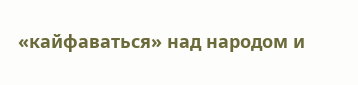«кайфаваться» над народом и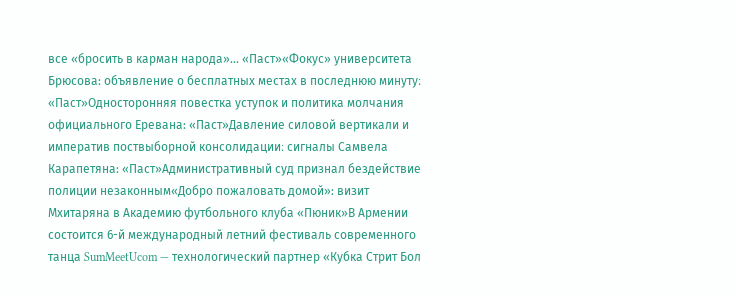все «бросить в карман народа»... «Паст»«Фокус» университета Брюсова: объявление о бесплатных местах в последнюю минуту։ «Паст»Односторонняя повестка уступок и политика молчания официального Еревана: «Паст»Давление силовой вертикали и императив поствыборной консолидации։ сигналы Самвела Карапетяна: «Паст»Административный суд признал бездействие полиции незаконным«Добро пожаловать домой»: визит Мхитаряна в Академию футбольного клуба «Пюник»В Армении состоится 6-й международный летний фестиваль современного танца SumMeetUcom — технологический партнер «Кубка Стрит Бол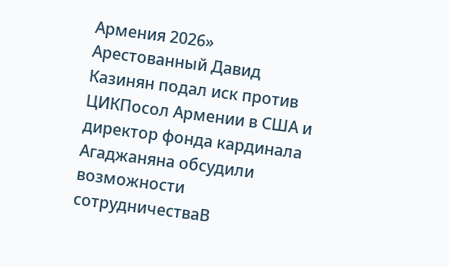Армения 2026» Арестованный Давид Казинян подал иск против ЦИКПосол Армении в США и директор фонда кардинала Агаджаняна обсудили возможности сотрудничестваВ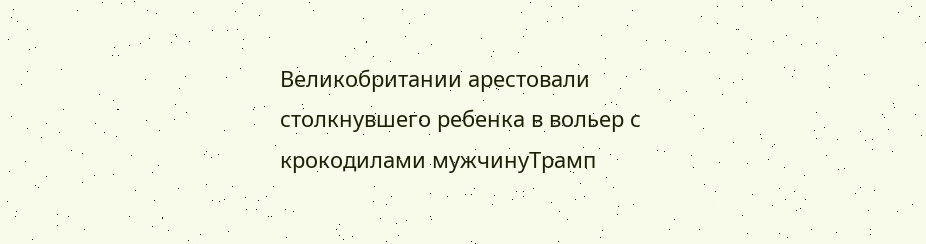Великобритании арестовали столкнувшего ребенка в вольер с крокодилами мужчинуТрамп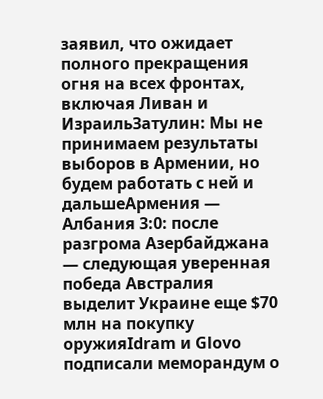заявил, что ожидает полного прекращения огня на всех фронтах, включая Ливан и ИзраильЗатулин: Мы не принимаем результаты выборов в Армении, но будем работать с ней и дальшеАрмения — Албания 3:0: после разгрома Азербайджана — следующая уверенная победа Австралия выделит Украине еще $70 млн на покупку оружияIdram и Glovo подписали меморандум о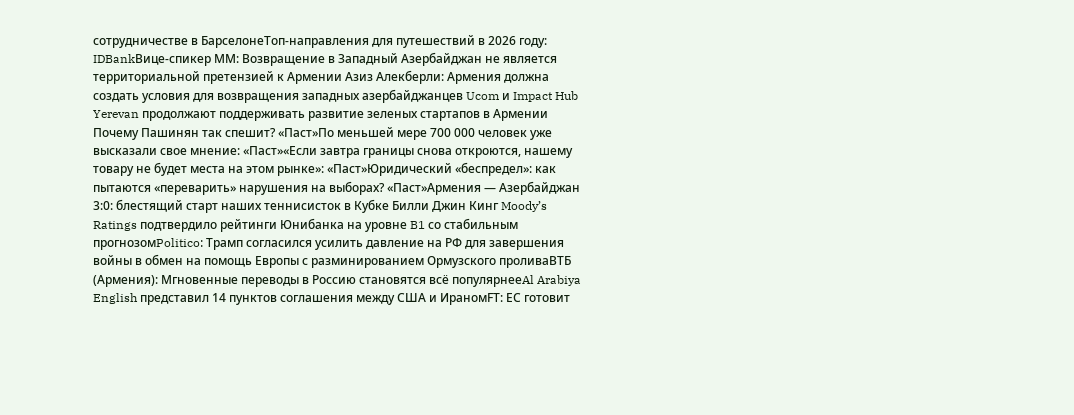сотрудничестве в БарселонеТоп-направления для путешествий в 2026 году: IDBankВице-спикер ММ: Возвращение в Западный Азербайджан не является территориальной претензией к Армении Азиз Алекберли: Армения должна создать условия для возвращения западных азербайджанцев Ucom и Impact Hub Yerevan продолжают поддерживать развитие зеленых стартапов в Армении Почему Пашинян так спешит? «Паст»По меньшей мере 700 000 человек уже высказали свое мнение: «Паст»«Если завтра границы снова откроются, нашему товару не будет места на этом рынке»: «Паст»Юридический «беспредел»: как пытаются «переварить» нарушения на выборах? «Паст»Армения — Азербайджан 3:0: блестящий старт наших теннисисток в Кубке Билли Джин Кинг Moody’s Ratings подтвердило рейтинги Юнибанка на уровне B1 со стабильным прогнозомPolitico: Трамп согласился усилить давление на РФ для завершения войны в обмен на помощь Европы с разминированием Ормузского проливаВТБ (Армения): Мгновенные переводы в Россию становятся всё популярнееAl Arabiya English представил 14 пунктов соглашения между США и ИраномFT: ЕС готовит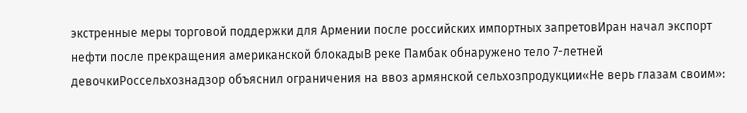экстренные меры торговой поддержки для Армении после российских импортных запретовИран начал экспорт нефти после прекращения американской блокадыВ реке Памбак обнаружено тело 7-летней девочкиРоссельхознадзор объяснил ограничения на ввоз армянской сельхозпродукции«Не верь глазам своим»: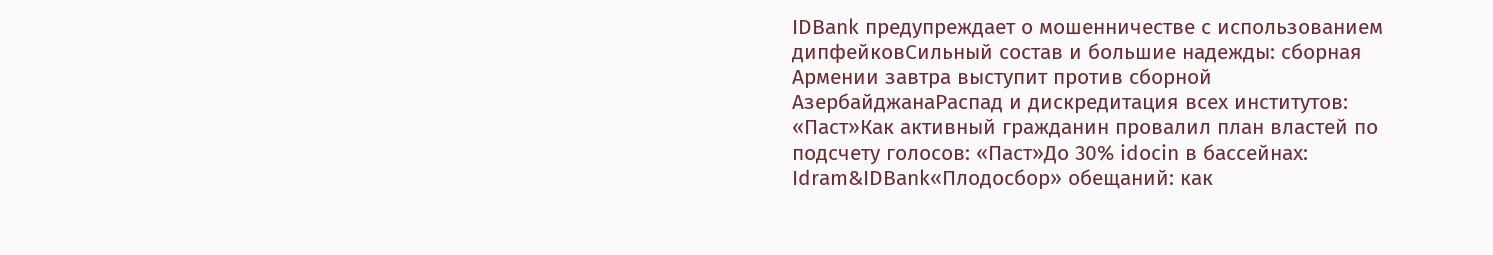IDBank предупреждает о мошенничестве с использованием дипфейковСильный состав и большие надежды: сборная Армении завтра выступит против сборной АзербайджанаРаспад и дискредитация всех институтов: «Паст»Как активный гражданин провалил план властей по подсчету голосов: «Паст»До 30% idocin в бассейнах: Idram&IDBank«Плодосбор» обещаний: как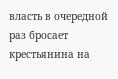власть в очередной раз бросает крестьянина на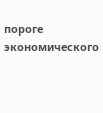пороге экономического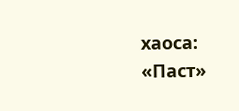хаоса: «Паст»